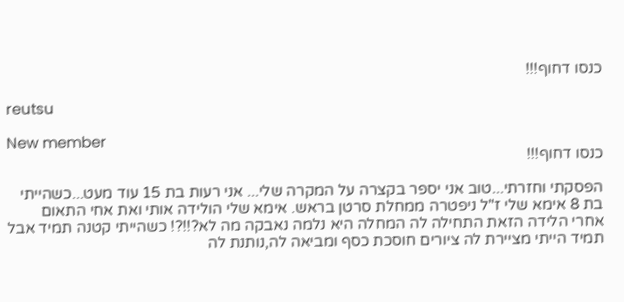כנסו דחוף!!!

reutsu

New member
כנסו דחוף!!!

הפסקתי וחזרתי...טוב אני יספר בקצרה על המקרה שלי... אני רעות בת 15 עוד מעט...כשהייתי בת 8 אימא שלי ז"ל ניפטרה ממחלת סרטן בראש. אימא שלי הולידה אותי ואת אחי התאום אחרי הלידה הזאת התחילה לה המחלה היא נלמה נאבקה מה לא?!!?! כשהייתי קטנה תמיד אבל תמיד הייתי מציירת לה ציורים חוסכת כסף ומביאה לה,נותנת לה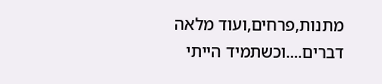מתנות,פרחים,ועוד מלאה דברים....וכשתמיד הייתי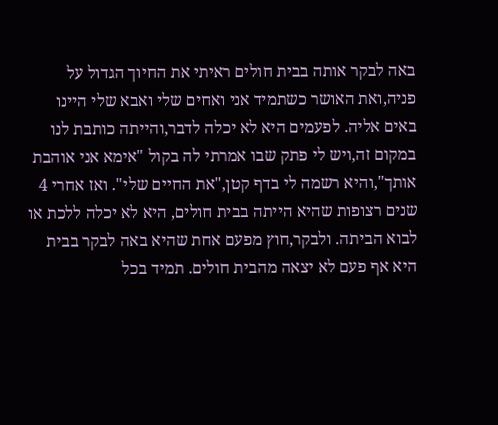באה לבקר אותה בבית חולים ראיתי את החיוך הגדול על פניה,ואת האושר כשתמיד אני ואחים שלי ואבא שלי היינו באים אליה. לפעמים היא לא יכלה לדבר,והייתה כותבת לנו במקום זה,ויש לי פתק שבו אמרתי לה בקול "אימא אני אוהבת אותך",והיא רשמה לי בדף קטן,"את החיים שלי". ואז אחרי 4 שנים רצופות שהיא הייתה בבית חולים, היא לא יכלה ללכת או לבוא הביתה. ולבקר,חוץ מפעם אחת שהיא באה לבקר בבית היא אף פעם לא יצאה מהבית חולים. תמיד בכל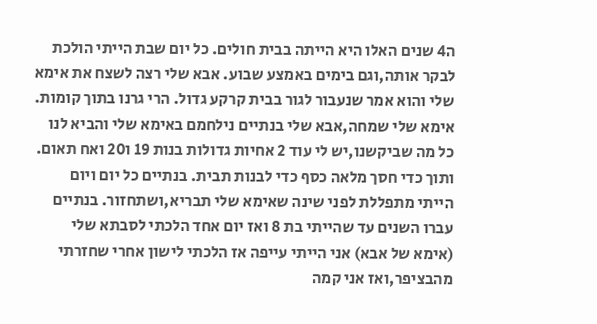ה4 שנים האלו היא הייתה בבית חולים. כל יום שבת הייתי הולכת לבקר אותה,וגם בימים באמצע שבוע. אבא שלי רצה לשצח את אימא שלי והוא אמר שנעבור לגור בבית קרקע גדול. הרי גרנו בתוך קומות. אימא שלי שמחה,אבא שלי בנתיים נילחמם באימא שלי והביא לנו כל מה שביקשנו,יש לי עוד 2 אחיות גדולות בנות 19 ו20 ואח תאום. ותוך כדי חסך מלאה כסף כדי לבנות תבית. בנתיים כל יום ויום הייתי מתפללת לפני שינה שאימא שלי תבריא,ושתחזור. בנתיים עברו השנים עד שהייתי בת 8 ואז יום אחד הלכתי לסבתא שלי (אימא של אבא) אני הייתי עייפה אז הלכתי לישון אחרי שחזרתי מהבציפר,ואז אני קמה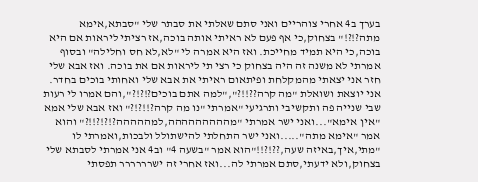בערך ב4 אחרי צוהריים ואני סתם שאלתי את סבתר שלי "סבתא,אימא מתה?!?!" בצחוק,כי אף פעם לא ראיתי אותה בוכה,אז רציתי ליראות אם היא בוכה,כי היא תמיד מחייכת. ואז היא אמרה לי "לא,לא חס וחלילה" ובסוף אמרתי לא משנה זה היה בצחוק כי רצי תי ליראות אם את בוכה. ואז אבא שלי חזר אני יצאתי מהמקלחת ופיתאום ראיתי את אבא שלי ואחותי בוכים בחדר. אני יוצאת ושואלת "מה קרה??!!?","למה אתם בוכים?!?!?",והם אמרו לי רעות שבי שנייה פה ותקשיבי ותרגיעי "אמרתי "נו מה קרה?!!?!?" ואז אבא שלי אמא "אין אימא"...ואני ישר אמרתי "מההההההההה,למההההה?!?!?!!?" והוא אמר "אימא מתה".....ואני ישר התחלתי להישתולל ולבכות,ואמרתי לו "מתי,איך,באיזה שעה,??!?!!"הוא אמר "בשעה 4" וב4 אני אמרתי לסבתא שלי בצחוק,ולא ידעתי,סתם אמרתי לה...ואז אחרי זה ישרררררר תפסתי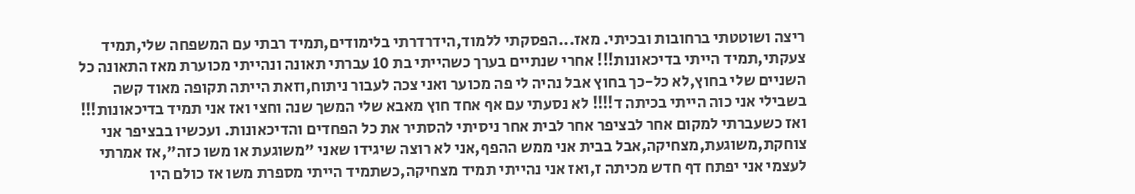ריצה ושוטטתי ברחובות ובכיתי. מאז...הפסקתי ללמוד,הידרדרתי בלימודים,תמיד רבתי עם המשפחה שלי,תמיד צעקתי,תמיד הייתי בדיכאונות!!! אחרי שנתיים בערך כשהייתי בת 10 עברתי תאונה ונהייתי מכוערת מאז התאונה כל השניים שלי בחוץ,לא כל-כך בחוץ אבל נהיה לי פה מכוער ואני צכה לעבור ניתוח,וזאת הייתה תקופה מאוד קשה בשבילי אני כוה הייתי בכיתה ד!!!! לא נסעתי עם אף אחד חוץ מאבא שלי המשך שנה וחצי ואז אני תמיד בדיכאונות!!! ואז כשעברתי למקום אחר לבציפר אחר לבית אחר ניסיתי להסתיר את כל הפחדים והדיכאונות. ועכשיו בבציפר אני צוחקת,משוגעת,מצחיקה,אבל בבית אני ממש ההפף,אני לא רוצה שיגידו שאני "משוגעת או משו כזה",אז אמרתי לעצמי אני יפתח דף חדש מכיתה ז,ואז אני נהייתי תמיד מצחיקה,כשתמיד הייתי מספרת משו אז כולם היו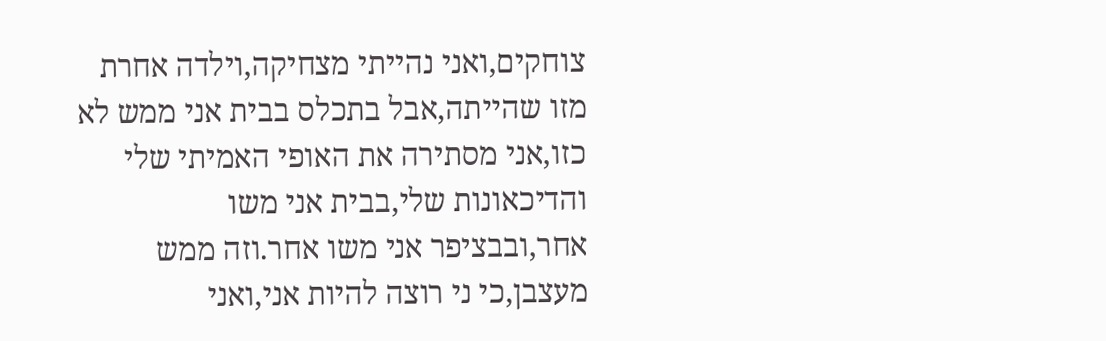צוחקים,ואני נהייתי מצחיקה,וילדה אחרת מזו שהייתה,אבל בתכלס בבית אני ממש לא כזו,אני מסתירה את האופי האמיתי שלי והדיכאונות שלי,בבית אני משו אחר,ובבציפר אני משו אחר.וזה ממש מעצבן,כי ני רוצה להיות אני,ואני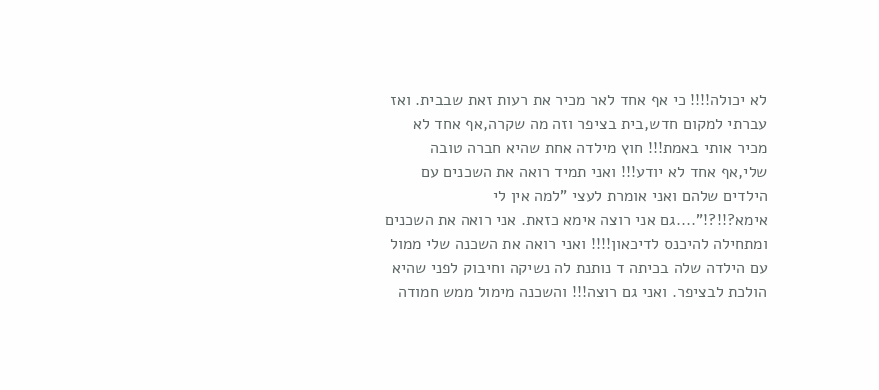לא יכולה!!!! כי אף אחד לאר מכיר את רעות זאת שבבית. ואז עברתי למקום חדש,בית בציפר וזה מה שקרה,אף אחד לא מכיר אותי באמת!!! חוץ מילדה אחת שהיא חברה טובה שלי,אף אחד לא יודע!!! ואני תמיד רואה את השכנים עם הילדים שלהם ואני אומרת לעצי "למה אין לי אימא?!!?!"....גם אני רוצה אימא כזאת. אני רואה את השכנים ומתחילה להיכנס לדיכאון!!!! ואני רואה את השכנה שלי ממול עם הילדה שלה בכיתה ד נותנת לה נשיקה וחיבוק לפני שהיא הולכת לבציפר. ואני גם רוצה!!! והשכנה מימול ממש חמודה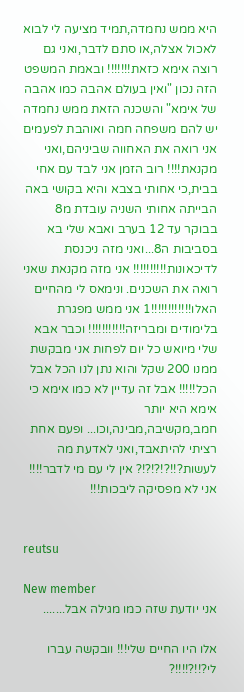היא ממש נחמדה,תמיד מציעה לי לבוא לאכול אצלה,או סתם לדבר,ואני גם רוצה אימא כזאת!!!!!!! ובאמת המשפט הזה נכון "ואין בעולם אהבה כמו אהבה של אימא" והשכנה הזאת ממש נחמדה יש להם משפחה חמה ואוהבת לפעמים אני רואה את האחווה שביניהם,ואני מקנאת!!!! רוב הזמן אני לבד עם אחי בבית,כי אחותי בצבא והיא בקושי באה הבייתה אחותי השניה עובדת מ8 בבוקר עד 12 בערב ואבא שלי בא בסביבות ה8...ואני מזה ניכנסת לדיכאונות!!!!!!!!!! אני מזה מקנאת שאני רואה את השכנים. ונימאס לי מהחיים האלו!!!!!!!!!!!!1 אני ממש מפגרת בלימודים ומבריזה!!!!!!!!!!! וכבר אבא שלי מיואש כל יום לפחות אני מבקשת ממנו 200 שקל והוא נתן לנו הכל אבל הכל!!!!! אבל זה עדיין לא כמו אימא כי אימא היא יותר חמב,מקשיבה,מבינה,וכו... ופעם אחת רציתי להיתאבד,ואני לאדעת מה לעשות?!!?!?!?!? אין לי עם מי לדבר!!!! אני לא מפסיקה ליבכות!!!


reutsu

New member
אני יודעת שזה כמו מגילה אבל.......

אלו היו החיים שלי!!! וובקשה עברו לי?!!?!!!!?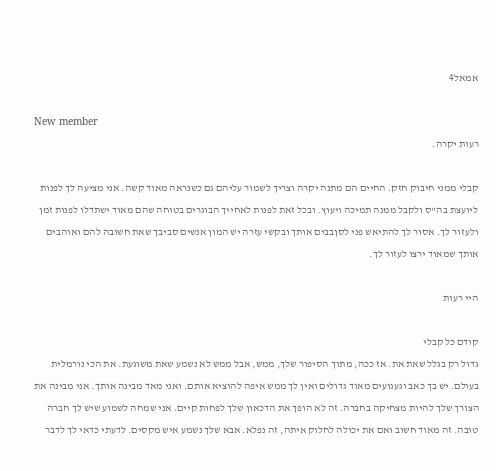אמאל4

New member
רעות יקרה.

קבלי ממני חיבוק חזק. החיים הם מתנה יקרה וצריך לשמור עליהם גם כשנראה מאוד קשה. אני מציעה לך לפנות ליועצת בה"ס ולקבל ממנה תמיכה ויעוץ. ובכל זאת לפנות לאחייך הבוגרים בטוחה שהם מאוד ישתדלו לפנות זמן ולעזור לך. אסור לך להתיאש פני לסןבבים אותך ובקשי עזרה יש המון אנשים סביבך שאת חשובה להם ואוהבים אותך שמאוד ירצו לעזור לך.

היי רעות

קודם כל קבלי
גדול רק בגלל שאת את. אז ככה, מתוך הסיפור שלך, ממש, אבל ממש לא נשמע שאת משוגעת. את הכי נורמלית בעולם. יש בך כאב וגעגועים מאוד גדולים ואין לך ממש איפה להוציא אותם. ואני מאד מבינה אותך. אני מבינה את הצורך שלך להיות מצחיקה בחברה. זה לא הופך את הדכאון שלך לפחות קיים. אני שמחה לשמוע שיש לך חברה טובה. זה מאוד חשוב ואם את יכולה לחלוק איתה, זה נפלא. אבא שלך נשמע איש מקסים. לדעתי כדאי לך לדבר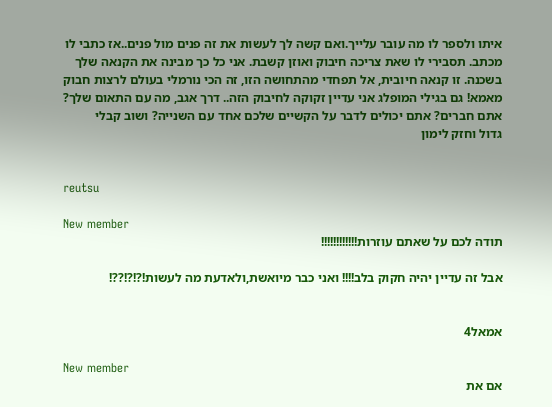איתו ולספר לו מה עובר עלייך.ואם קשה לך לעשות את זה פנים מול פנים..אז כתבי לו מכתב. תסבירי לו שאת צריכה חיבוק ואוזן קשבת. אני כל כך מבינה את הקנאה שלך בשכנה. זו קנאה חיובית, אל תפחדי מהתחושה הזו, זה הכי נורמלי בעולם לרצות חבוק מאמא! גם בגילי המופלג אני עדיין זקוקה לחיבוק הזה.. דרך אגב, מה עם התאום שלך? אתם חברים? אתם יכולים לדבר על הקשיים שלכם אחד עם השנייה? ושוב קבלי
גדול וחזק לימון


reutsu

New member
תודה לכם על שאתם עוזרות!!!!!!!!!!!!

אבל זה עדיין יהיה חקוק בלב!!!! ואני כבר מיואשת,ולאדעת מה לעשות!?!?!??!


אמאל4

New member
אם את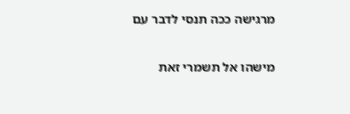מרגישה ככה תנסי לדבר עם

מישהו אל תשמרי זאת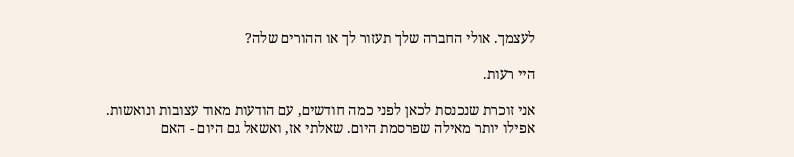לעצמך. אולי החברה שלך תעזור לך או ההורים שלה?

היי רעות.

אני זוכרת שנכנסת לכאן לפני כמה חודשים, עם הודעות מאוד עצובות ונואשות. אפילו יותר מאילה שפרסמת היום. שאלתי אז, ואשאל גם היום - האם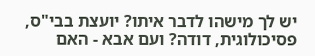יש לך מישהו לדבר איתו? יועצת בבי"ס, פסיכולוגית, דודה? ועם אבא - האם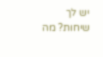יש לך שיחות? מה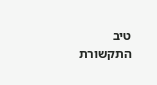טיב התקשורת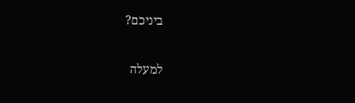ביניכם?

למעלה